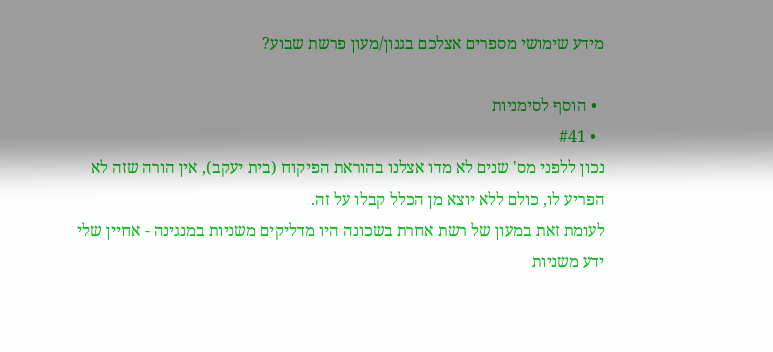מידע שימושי מספרים אצלכם בגנון/מעון פרשת שבוע?

  • הוסף לסימניות
  • #41
נכון ללפני מס' שנים לא מדו אצלנו בהוראת הפיקוח (בית יעקב), אין הורה שזה לא הפריע לו, כולם ללא יוצא מן הכלל קבלו על זה.
לעומת זאת במעון של רשת אחרת בשכונה היו מדליקים משניות במנגינה - אחיין שלי ידע משניות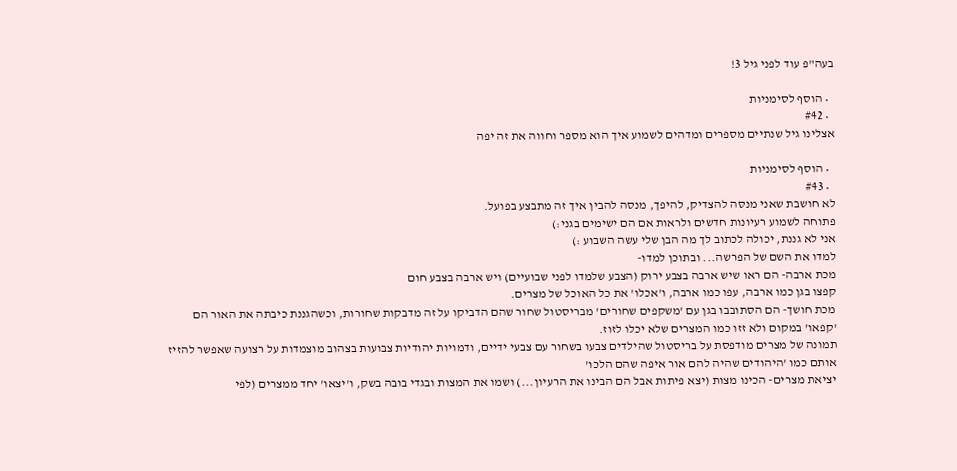בעה"פ עוד לפני גיל 3!

  • הוסף לסימניות
  • #42
אצלינו גיל שנתיים מספרים ומדהים לשמוע איך הוא מספר וחווה את זה יפה

  • הוסף לסימניות
  • #43
לא חושבת שאני מנסה להצדיק, להיפך, מנסה להבין איך זה מתבצע בפועל.
פתוחה לשמוע רעיונות חדשים ולראות אם הם ישימים בגני:)
אני לא גננת, יכולה לכתוב לך מה הבן שלי עשה השבוע :)
למדו את השם של הפרשה... ובתוכן למדו-
מכת ארבה- הם ראו שיש ארבה בצבע ירוק (הצבע שלמדו לפני שבועיים) ויש ארבה בצבע חום
קפצו בגן כמו ארבה, עפו כמו ארבה, ו'אכלו' את כל האוכל של מצרים.
מכת חושך- הם הסתובבו בגן עם 'משקפים שחורים' מבריסטול שחור שהם הדביקו על זה מדבקות שחורות, וכשהגננת כיבתה את האור הם 'קפאו' במקום ולא זזו כמו המצרים שלא יכלו לזוז.
תמונה של מצרים מודפסת על בריסטול שהילדים צבעו בשחור עם צבעי ידיים, ודמויות יהודיות צבועות בצהוב מוצמדות על רצועה שאפשר להזיז אותם כמו 'היהודים שהיה להם אור איפה שהם הלכו'
יציאת מצרים- הכינו מצות (יצא פיתות אבל הם הבינו את הרעיון...) ושמו את המצות ובגדי בובה בשק, ו'יצאו' יחד ממצרים (לפי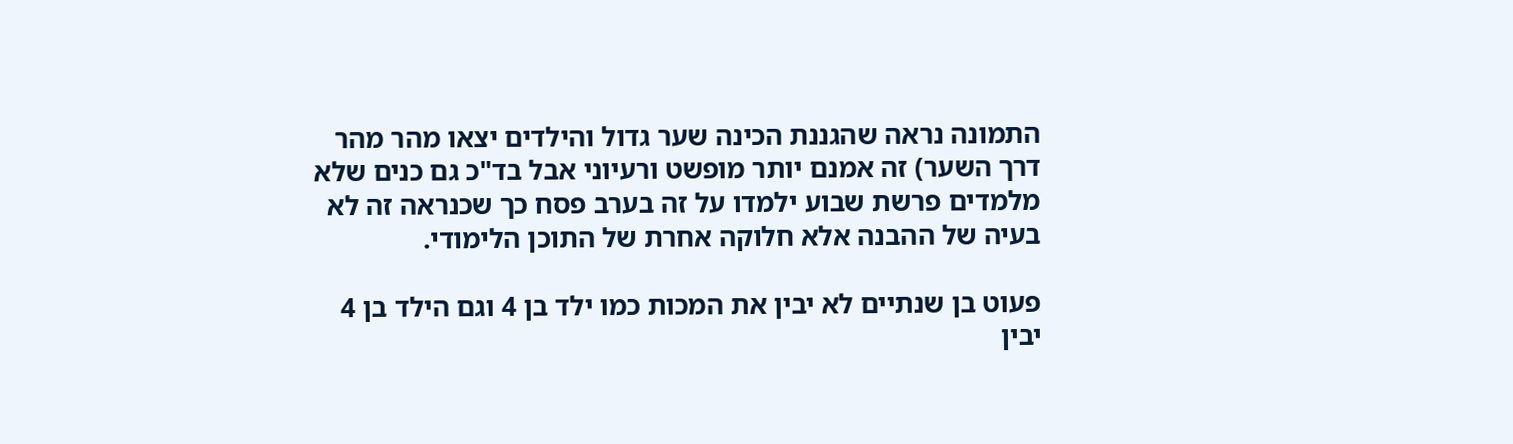התמונה נראה שהגננת הכינה שער גדול והילדים יצאו מהר מהר דרך השער) זה אמנם יותר מופשט ורעיוני אבל בד"כ גם כנים שלא מלמדים פרשת שבוע ילמדו על זה בערב פסח כך שכנראה זה לא בעיה של ההבנה אלא חלוקה אחרת של התוכן הלימודי.

פעוט בן שנתיים לא יבין את המכות כמו ילד בן 4 וגם הילד בן 4 יבין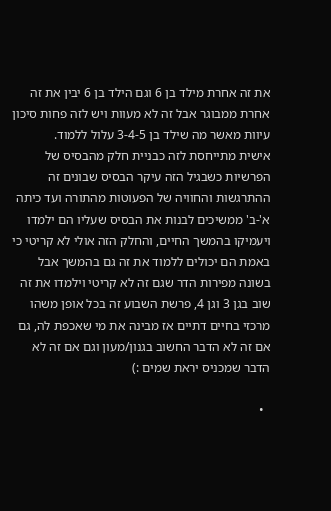את זה אחרת מילד בן 6 וגם הילד בן 6 יבין את זה אחרת ממבוגר אבל זה לא מעוות ויש לזה פחות סיכון עיוות מאשר מה שילד בן 3-4-5 עלול ללמוד.
אישית מתייחסת לזה כבניית חלק מהבסיס של הפרשיות כשבגיל הזה עיקר הבסיס שבונים זה ההתרגשות והחוויה של הפעוטות מהתורה ועד כיתה א'-ב' ממשיכים לבנות את הבסיס שעליו הם ילמדו ויעמיקו בהמשך החיים, והחלק הזה אולי לא קריטי כי באמת הם יכולים ללמוד את זה גם בהמשך אבל בשונה מפירות הדר שגם זה לא קריטי וילמדו את זה שוב בגן 3 וגן 4, פרשת השבוע זה בכל אופן משהו מרכזי בחיים דתיים אז מבינה את מי שאכפת לה, גם אם זה לא הדבר החשוב בגנון/מעון וגם אם זה לא הדבר שמכניס יראת שמים :)

  •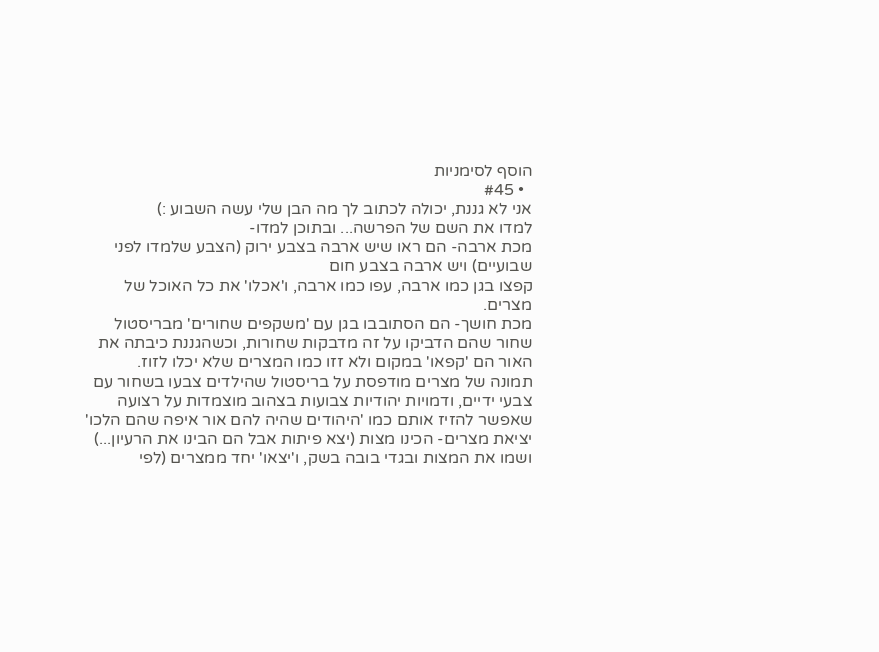הוסף לסימניות
  • #45
אני לא גננת, יכולה לכתוב לך מה הבן שלי עשה השבוע :)
למדו את השם של הפרשה... ובתוכן למדו-
מכת ארבה- הם ראו שיש ארבה בצבע ירוק (הצבע שלמדו לפני שבועיים) ויש ארבה בצבע חום
קפצו בגן כמו ארבה, עפו כמו ארבה, ו'אכלו' את כל האוכל של מצרים.
מכת חושך- הם הסתובבו בגן עם 'משקפים שחורים' מבריסטול שחור שהם הדביקו על זה מדבקות שחורות, וכשהגננת כיבתה את האור הם 'קפאו' במקום ולא זזו כמו המצרים שלא יכלו לזוז.
תמונה של מצרים מודפסת על בריסטול שהילדים צבעו בשחור עם צבעי ידיים, ודמויות יהודיות צבועות בצהוב מוצמדות על רצועה שאפשר להזיז אותם כמו 'היהודים שהיה להם אור איפה שהם הלכו'
יציאת מצרים- הכינו מצות (יצא פיתות אבל הם הבינו את הרעיון...) ושמו את המצות ובגדי בובה בשק, ו'יצאו' יחד ממצרים (לפי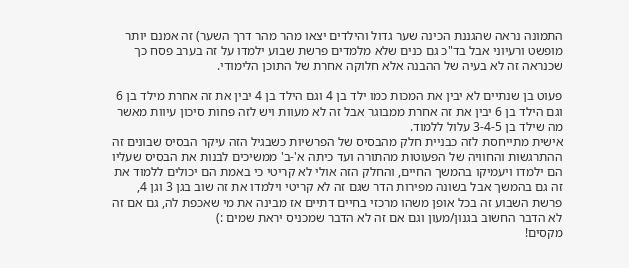התמונה נראה שהגננת הכינה שער גדול והילדים יצאו מהר מהר דרך השער) זה אמנם יותר מופשט ורעיוני אבל בד"כ גם כנים שלא מלמדים פרשת שבוע ילמדו על זה בערב פסח כך שכנראה זה לא בעיה של ההבנה אלא חלוקה אחרת של התוכן הלימודי.

פעוט בן שנתיים לא יבין את המכות כמו ילד בן 4 וגם הילד בן 4 יבין את זה אחרת מילד בן 6 וגם הילד בן 6 יבין את זה אחרת ממבוגר אבל זה לא מעוות ויש לזה פחות סיכון עיוות מאשר מה שילד בן 3-4-5 עלול ללמוד.
אישית מתייחסת לזה כבניית חלק מהבסיס של הפרשיות כשבגיל הזה עיקר הבסיס שבונים זה ההתרגשות והחוויה של הפעוטות מהתורה ועד כיתה א'-ב' ממשיכים לבנות את הבסיס שעליו הם ילמדו ויעמיקו בהמשך החיים, והחלק הזה אולי לא קריטי כי באמת הם יכולים ללמוד את זה גם בהמשך אבל בשונה מפירות הדר שגם זה לא קריטי וילמדו את זה שוב בגן 3 וגן 4, פרשת השבוע זה בכל אופן משהו מרכזי בחיים דתיים אז מבינה את מי שאכפת לה, גם אם זה לא הדבר החשוב בגנון/מעון וגם אם זה לא הדבר שמכניס יראת שמים :)
מקסים!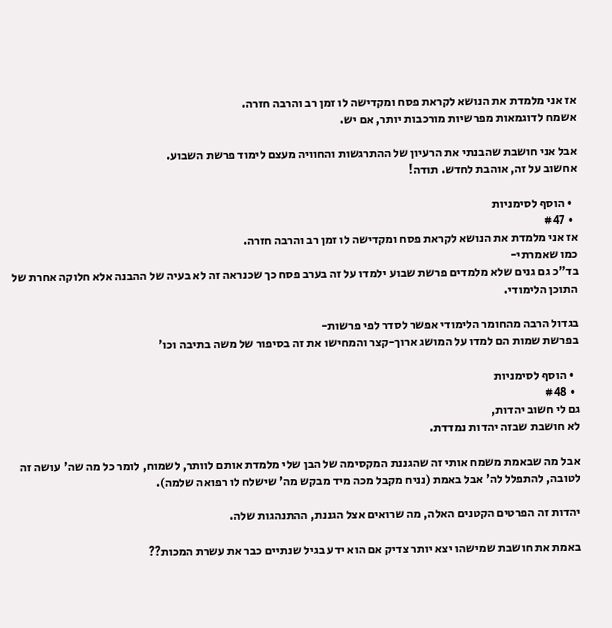אז אני מלמדת את הנושא לקראת פסח ומקדישה לו זמן רב והרבה חזרה.
אשמח לדוגמאות מפרשיות מורכבות יותר, אם יש.

אבל אני חושבת שהבנתי את הרעיון של ההתרגשות והחוויה מעצם לימוד פרשת השבוע.
אחשוב על זה, אוהבת לחדש. תודה!

  • הוסף לסימניות
  • #47
אז אני מלמדת את הנושא לקראת פסח ומקדישה לו זמן רב והרבה חזרה.
כמו שאמרתי-
בד"כ גם גנים שלא מלמדים פרשת שבוע ילמדו על זה בערב פסח כך שכנראה זה לא בעיה של ההבנה אלא חלוקה אחרת של התוכן הלימודי.

בגדול הרבה מהחומר הלימודי אפשר לסדר לפי פרשות-
בפרשת שמות הם למדו על המושג ארוך-קצר והמחישו את זה בסיפור של משה בתיבה וכו'

  • הוסף לסימניות
  • #48
גם לי חשוב יהדות,
לא חושבת שבזה יהדות נמדדת.

אבל מה שבאמת משמח אותי זה שהגננת המקסימה של הבן שלי מלמדת אותם לוותר, לשמוח, לומר כל מה שה' עושה זה לטובה, להתפלל לה' אבל באמת (נניח מקבל מכה מיד מבקש מה' שישלח לו רפואה שלמה).

יהדות זה הפרטים הקטנים האלה, מה שרואים אצל הגננת, ההתנהגות שלה.

באמת את חושבת שמישהו יצא יותר צדיק אם הוא ידע בגיל שנתיים כבר את עשרת המכות??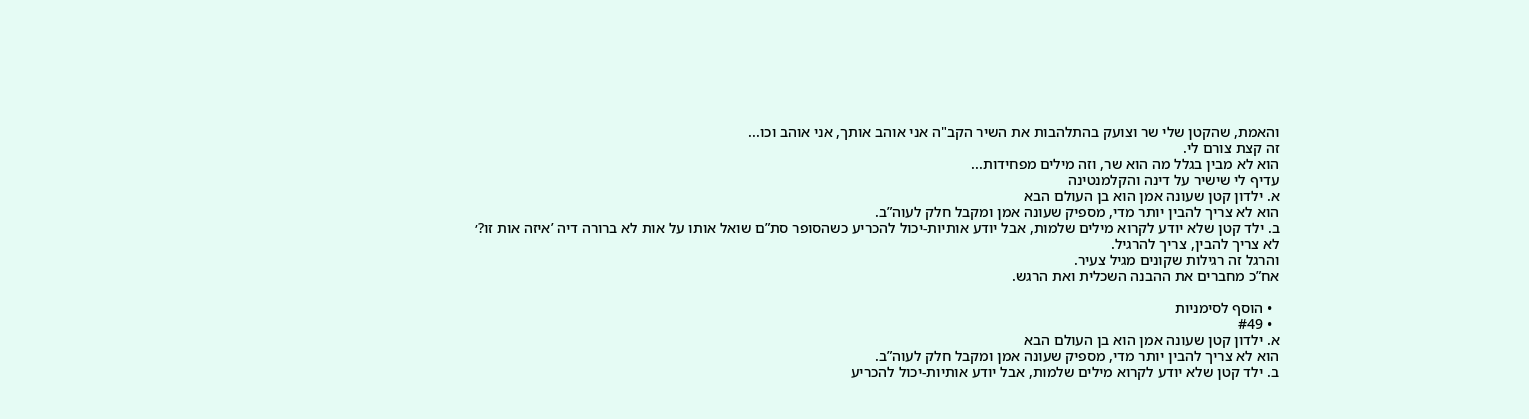והאמת, שהקטן שלי שר וצועק בהתלהבות את השיר הקב"ה אני אוהב אותך, אני אוהב וכו...
זה קצת צורם לי.
הוא לא מבין בגלל מה הוא שר, וזה מילים מפחידות...
עדיף לי שישיר על דינה והקלמנטינה
א. ילדון קטן שעונה אמן הוא בן העולם הבא
הוא לא צריך להבין יותר מדי, מספיק שעונה אמן ומקבל חלק לעוה”ב.
ב. ילד קטן שלא יודע לקרוא מילים שלמות, אבל יודע אותיות-יכול להכריע כשהסופר סת”ם שואל אותו על אות לא ברורה דיה ’איזה אות זו?׳
לא צריך להבין, צריך להרגיל.
והרגל זה רגילות שקונים מגיל צעיר.
אח”כ מחברים את ההבנה השכלית ואת הרגש.

  • הוסף לסימניות
  • #49
א. ילדון קטן שעונה אמן הוא בן העולם הבא
הוא לא צריך להבין יותר מדי, מספיק שעונה אמן ומקבל חלק לעוה”ב.
ב. ילד קטן שלא יודע לקרוא מילים שלמות, אבל יודע אותיות-יכול להכריע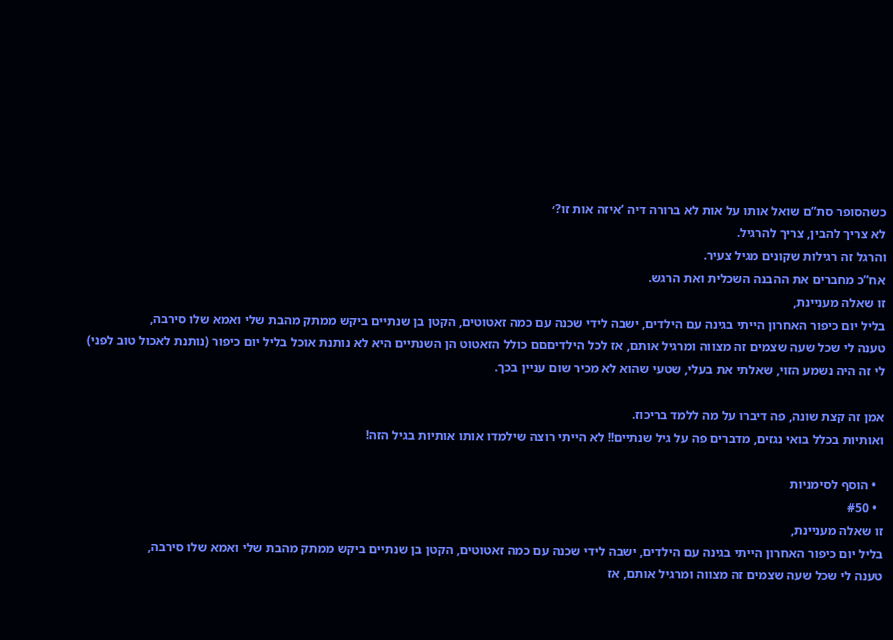כשהסופר סת”ם שואל אותו על אות לא ברורה דיה ’איזה אות זו?׳
לא צריך להבין, צריך להרגיל.
והרגל זה רגילות שקונים מגיל צעיר.
אח”כ מחברים את ההבנה השכלית ואת הרגש.
זו שאלה מעניינת,
בליל יום כיפור האחרון הייתי בגינה עם הילדים, ישבה לידי שכנה עם כמה זאטוטים, הקטן בן שנתיים ביקש ממתק מהבת שלי ואמא שלו סירבה,
טענה לי שכל שעה שצמים זה מצווה ומרגיל אותם, אז לכל הילדיםםם כולל הזאטוט הן השנתיים היא לא נותנת אוכל בליל יום כיפור (נותנת לאכול טוב לפני)
לי זה היה נשמע הזוי, שאלתי את בעלי, שטעי שהוא לא מכיר שום עניין בכך.

אמן זה קצת שונה, פה דיברו על מה ללמד בריכוז.
ואותיות בכלל בואי נגזים, מדברים פה על גיל שנתיים!! לא הייתי רוצה שילמדו אותו אותיות בגיל הזה!

  • הוסף לסימניות
  • #50
זו שאלה מעניינת,
בליל יום כיפור האחרון הייתי בגינה עם הילדים, ישבה לידי שכנה עם כמה זאטוטים, הקטן בן שנתיים ביקש ממתק מהבת שלי ואמא שלו סירבה,
טענה לי שכל שעה שצמים זה מצווה ומרגיל אותם, אז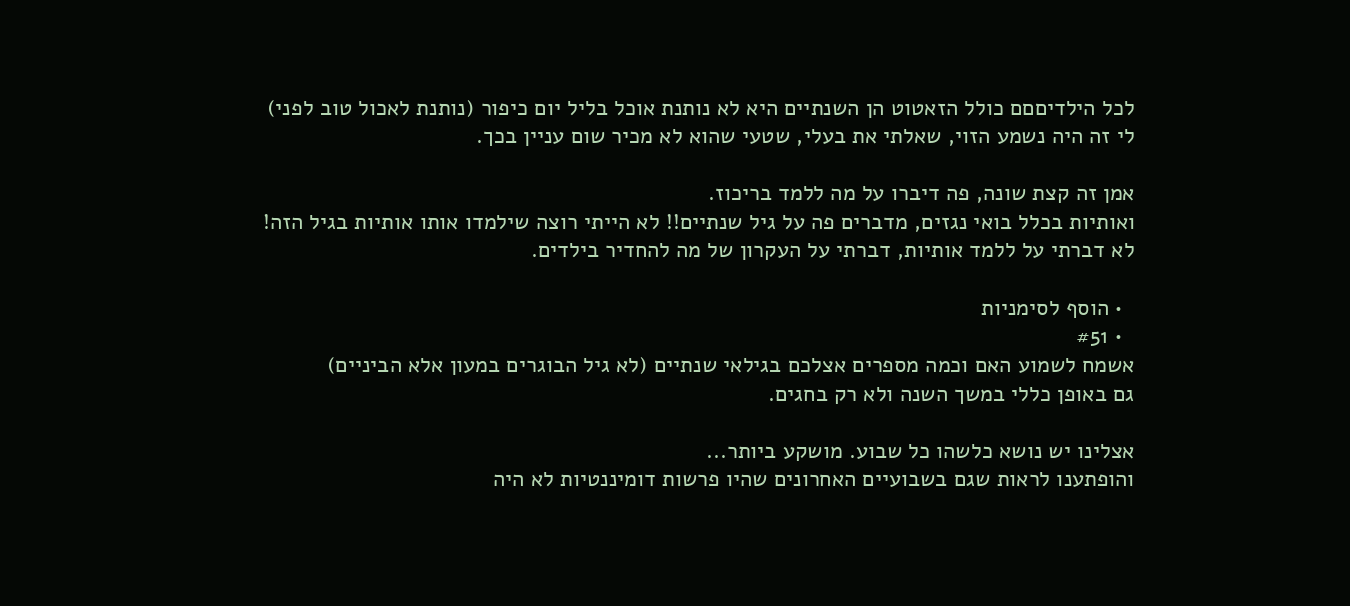לכל הילדיםםם כולל הזאטוט הן השנתיים היא לא נותנת אוכל בליל יום כיפור (נותנת לאכול טוב לפני)
לי זה היה נשמע הזוי, שאלתי את בעלי, שטעי שהוא לא מכיר שום עניין בכך.

אמן זה קצת שונה, פה דיברו על מה ללמד בריכוז.
ואותיות בכלל בואי נגזים, מדברים פה על גיל שנתיים!! לא הייתי רוצה שילמדו אותו אותיות בגיל הזה!
לא דברתי על ללמד אותיות, דברתי על העקרון של מה להחדיר בילדים.

  • הוסף לסימניות
  • #51
אשמח לשמוע האם וכמה מספרים אצלכם בגילאי שנתיים (לא גיל הבוגרים במעון אלא הביניים)
גם באופן כללי במשך השנה ולא רק בחגים.

אצלינו יש נושא כלשהו כל שבוע. מושקע ביותר...
והופתענו לראות שגם בשבועיים האחרונים שהיו פרשות דומיננטיות לא היה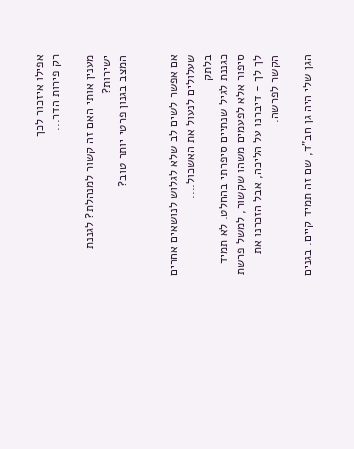אפילו איזכור לכך
רק פירות הדר...

מענין אותי האם זה קשור למנהלת? לגננת ישירות?
המצב בגנון פרטי יותר טוב?


אם אפשר לשים לב שלא לגלוש לנושאים אחרים שעלולים לנעול את האשכול....
בלתק
כגננת לגיל שנתיים סיפרתי בהחלט. לא תמיד סיפור אלא לפעמים משהו שקשור, למשל פרשת לך לך - דיברנו על הליכה, אבל הזכרנו את הקשר לפרשה.

הגן שלי היה גן חב"ד, שם זה תמיד קיים. בגנים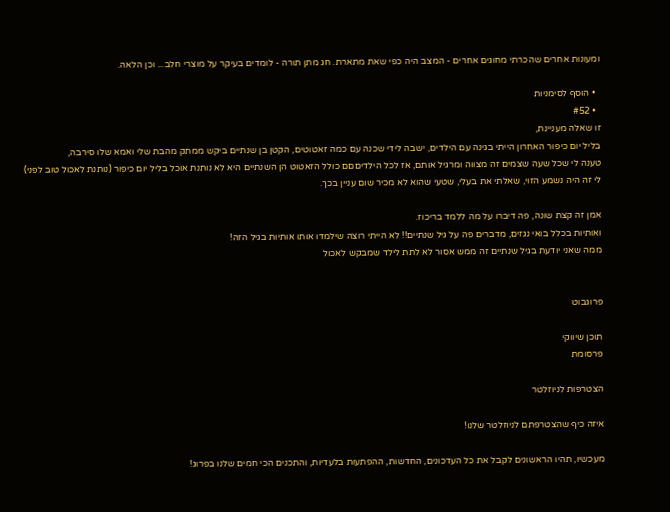ומעונות אחרים שהכרתי מחוגים אחרים - המצב היה כפי שאת מתארת. חג מתן תורה - לומדים בעיקר על מוצרי חלב... וכן הלאה.

  • הוסף לסימניות
  • #52
זו שאלה מעניינת,
בליל יום כיפור האחרון הייתי בגינה עם הילדים, ישבה לידי שכנה עם כמה זאטוטים, הקטן בן שנתיים ביקש ממתק מהבת שלי ואמא שלו סירבה,
טענה לי שכל שעה שצמים זה מצווה ומרגיל אותם, אז לכל הילדיםםם כולל הזאטוט הן השנתיים היא לא נותנת אוכל בליל יום כיפור (נותנת לאכול טוב לפני)
לי זה היה נשמע הזוי, שאלתי את בעלי, שטעי שהוא לא מכיר שום עניין בכך.

אמן זה קצת שונה, פה דיברו על מה ללמד בריכוז.
ואותיות בכלל בואי נגזים, מדברים פה על גיל שנתיים!! לא הייתי רוצה שילמדו אותו אותיות בגיל הזה!
ממה שאני יודעת בגיל שנתיים זה ממש אסור לא לתת לילד שמבקש לאכול


פרוגבוט

תוכן שיווקי
פרסומת

הצטרפות לניוזלטר

איזה כיף שהצטרפתם לניוזלטר שלנו!

מעכשיו, תהיו הראשונים לקבל את כל העדכונים, החדשות, ההפתעות בלעדיות, והתכנים הכי חמים שלנו בפרוג!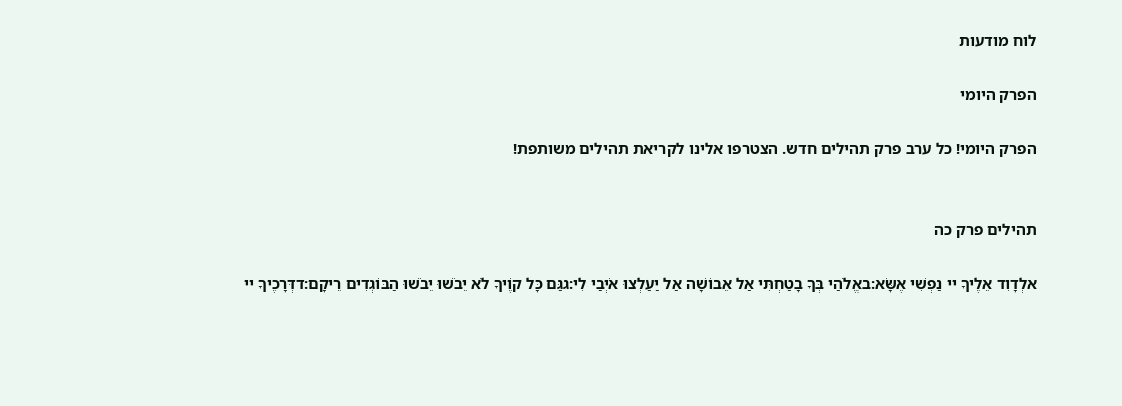לוח מודעות

הפרק היומי

הפרק היומי! כל ערב פרק תהילים חדש. הצטרפו אלינו לקריאת תהילים משותפת!


תהילים פרק כה

אלְדָוִד אֵלֶיךָ יי נַפְשִׁי אֶשָּׂא:באֱלֹהַי בְּךָ בָטַחְתִּי אַל אֵבוֹשָׁה אַל יַעַלְצוּ אֹיְבַי לִי:גגַּם כָּל קוֶֹיךָ לֹא יֵבֹשׁוּ יֵבֹשׁוּ הַבּוֹגְדִים רֵיקָם:דדְּרָכֶיךָ יי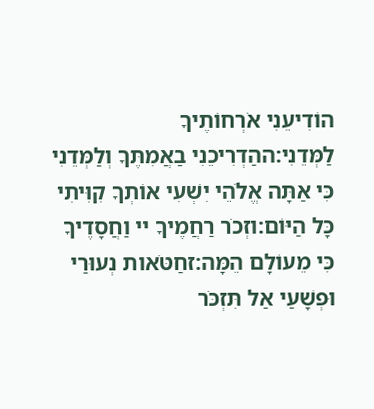הוֹדִיעֵנִי אֹרְחוֹתֶיךָ לַמְּדֵנִי:ההַדְרִיכֵנִי בַאֲמִתֶּךָ וְלַמְּדֵנִי כִּי אַתָּה אֱלֹהֵי יִשְׁעִי אוֹתְךָ קִוִּיתִי כָּל הַיּוֹם:וזְכֹר רַחֲמֶיךָ יי וַחֲסָדֶיךָ כִּי מֵעוֹלָם הֵמָּה:זחַטֹּאות נְעוּרַי וּפְשָׁעַי אַל תִּזְכֹּר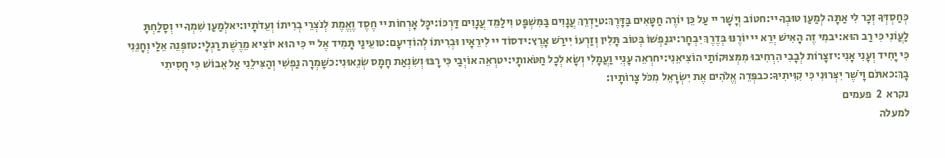כְּחַסְדְּךָ זְכָר לִי אַתָּה לְמַעַן טוּבְךָ יי:חטוֹב וְיָשָׁר יי עַל כֵּן יוֹרֶה חַטָּאִים בַּדָּרֶךְ:טיַדְרֵךְ עֲנָוִים בַּמִּשְׁפָּט וִילַמֵּד עֲנָוִים דַּרְכּוֹ:יכָּל אָרְחוֹת יי חֶסֶד וֶאֱמֶת לְנֹצְרֵי בְרִיתוֹ וְעֵדֹתָיו:יאלְמַעַן שִׁמְךָ יי וְסָלַחְתָּ לַעֲוֹנִי כִּי רַב הוּא:יבמִי זֶה הָאִישׁ יְרֵא יי יוֹרֶנּוּ בְּדֶרֶךְ יִבְחָר:יגנַפְשׁוֹ בְּטוֹב תָּלִין וְזַרְעוֹ יִירַשׁ אָרֶץ:ידסוֹד יי לִירֵאָיו וּבְרִיתוֹ לְהוֹדִיעָם:טועֵינַי תָּמִיד אֶל יי כִּי הוּא יוֹצִיא מֵרֶשֶׁת רַגְלָי:טזפְּנֵה אֵלַי וְחָנֵּנִי כִּי יָחִיד וְעָנִי אָנִי:יזצָרוֹת לְבָבִי הִרְחִיבוּ מִמְּצוּקוֹתַי הוֹצִיאֵנִי:יחרְאֵה עָנְיִי וַעֲמָלִי וְשָׂא לְכָל חַטֹּאותָי:יטרְאֵה אוֹיְבַי כִּי רָבּוּ וְשִׂנְאַת חָמָס שְׂנֵאוּנִי:כשָׁמְרָה נַפְשִׁי וְהַצִּילֵנִי אַל אֵבוֹשׁ כִּי חָסִיתִי בָךְ:כאתֹּם וָיֹשֶׁר יִצְּרוּנִי כִּי קִוִּיתִיךָ:כבפְּדֵה אֱלֹהִים אֶת יִשְׂרָאֵל מִכֹּל צָרוֹתָיו:
נקרא  2  פעמים
למעלה